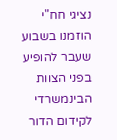נציגי חח"י הוזמנו בשבוע שעבר להופיע בפני הצוות הבינמשרדי לקידום הדור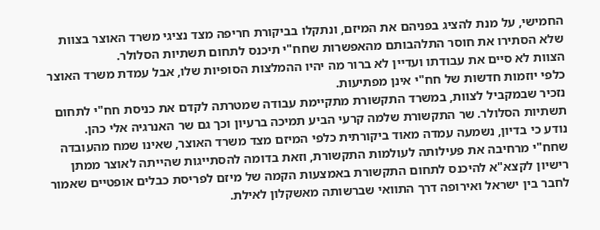החמישי, על מנת להציג בפניהם את המיזם, ונתקלו בביקורת חריפה מצד נציגי משרד האוצר בצוות שלא הסתירו את חוסר התלהבותם מהאפשרות שחח"י תיכנס לתחום תשתיות הסלולר.
הצוות לא סיים את עבודתו ועדיין לא ברור מה יהיו ההמלצות הסופיות שלו, אבל עמדת משרד האוצר כלפי יוזמות חדשות של חח"י אינן מפתיעות.
נזכיר שבמקביל לצוות, במשרד התקשורת מתקיימת עבודה שמטרתה לקדם את כניסת חח"י לתחום תשתיות הסלולר. שר התקשורת שלמה קרעי הביע תמיכה ברעיון וכך גם שר האנרגיה אלי כהן.
נודע כי בדיון, נשמעה עמדה מאוד ביקורתית כלפי המיזם מצד משרד האוצר, שאינו שמח מהעובדה שחח"י מרחיבה את פעילותה לעולמות התקשורת, וזאת בדומה להסתייגות שהייתה לאוצר ממתן רישיון לקצא"א להיכנס לתחום התקשורת באמצעות הקמה של מיזם לפריסת כבלים אופטיים שאמור לחבר בין ישראל ואירופה דרך התוואי שברשותה מאשקלון לאילת.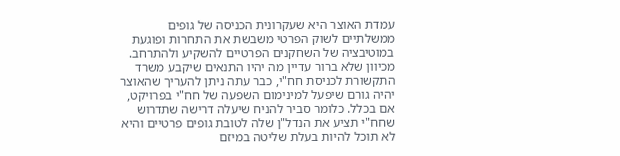עמדת האוצר היא שעקרונית הכניסה של גופים ממשלתיים לשוק הפרטי משבשת את התחרות ופוגעת במוטיבציה של השחקנים הפרטיים להשקיע ולהתרחב. מכיוון שלא ברור עדיין מה יהיו התנאים שיקבע משרד התקשורת לכניסת חח"י, כבר עתה ניתן להעריך שהאוצר יהיה גורם שיפעל למינימום השפעה של חח"י בפרויקט, אם בכלל. כלומר סביר להניח שיעלה דרישה שתדרוש שחח"י תציע את הנדל"ן שלה לטובת גופים פרטיים והיא לא תוכל להיות בעלת שליטה במיזם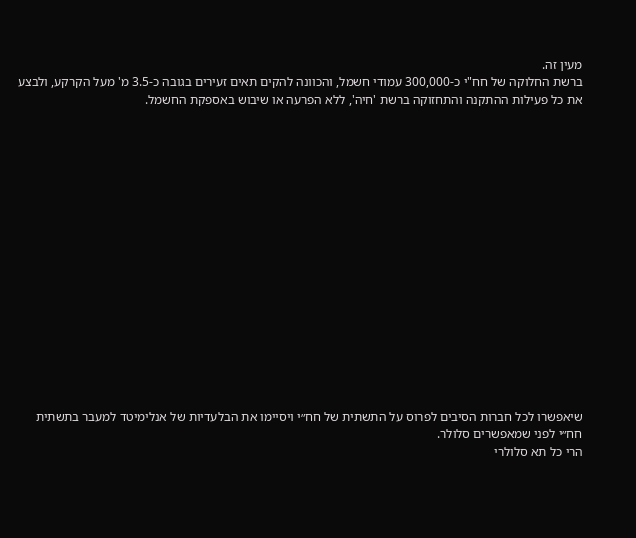מעין זה.
ברשת החלוקה של חח"י כ-300,000 עמודי חשמל, והכוונה להקים תאים זעירים בגובה כ-3.5 מ' מעל הקרקע, ולבצע את כל פעילות ההתקנה והתחזוקה ברשת 'חיה', ללא הפרעה או שיבוש באספקת החשמל.

















שיאפשרו לכל חברות הסיבים לפרוס על התשתית של חח״י ויסיימו את הבלעדיות של אנלימיטד למעבר בתשתית חח״י לפני שמאפשרים סלולר.
הרי כל תא סלולרי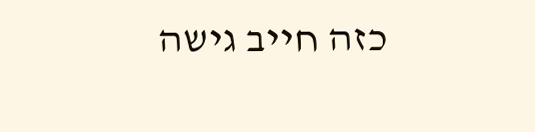כזה חייב גישה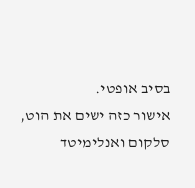בסיב אופטי.
אישור כזה ישים את הוט, סלקום ואנלימיטד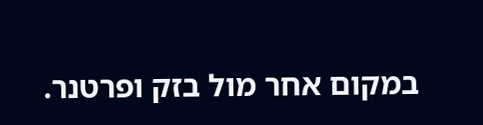במקום אחר מול בזק ופרטנר.